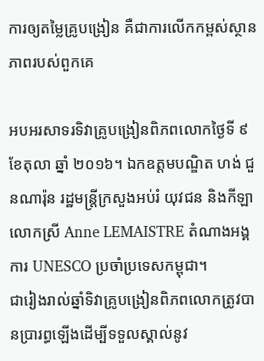ការឲ្យតម្លៃគ្រូបង្រៀន គឺជាការលើកកម្ពស់ស្ថានភាពរបស់ពួកគេ

អបអរសាទរទិវាគ្រូបង្រៀនពិភពលោកថ្ងៃទី ៩ ខែតុលា ឆ្នាំ ២០១៦។ ឯកឧត្តមបណ្ឌិត ហង់ ជួនណារ៉ុន រដ្ឋមន្ត្រីក្រសួងអប់រំ យុវជន និងកីឡាលោកស្រី Anne LEMAISTRE តំណាងអង្គការ UNESCO ប្រចាំប្រទេសកម្ពុជា។
ជារៀងរាល់ឆ្នាំទិវាគ្រូបង្រៀនពិភពលោកត្រូវបានប្រារព្ធឡើងដើម្បីទទួលស្គាល់នូវ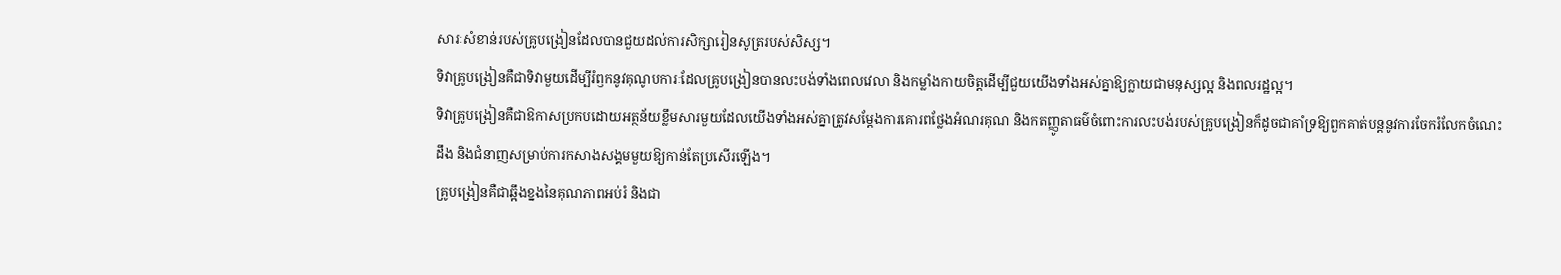សារៈសំខាន់របស់គ្រូបង្រៀនដែលបានជួយដល់ការសិក្សារៀនសូត្ររបស់សិស្ស។
ទិវាគ្រូបង្រៀនគឺជាទិវាមួយដើម្បីរំឭកនូវគុណូបការៈដែលគ្រូបង្រៀនបានលះបង់ទាំងពេលវេលា និងកម្លាំងកាយចិត្តដើម្បីជួយយើងទាំងអស់គ្នាឱ្យក្លាយជាមនុស្សល្អ និងពលរដ្ឋល្អ។
ទិវាគ្រូបង្រៀនគឺជាឱកាសប្រកបដោយអត្ថន័យខ្លឹមសារមួយដែលយើងទាំងអស់គ្នាត្រូវសម្តែងការគោរពថ្លែងអំណរគុណ និងកតញ្ញូតាធម៌ចំពោះការលះបង់របស់គ្រូបង្រៀនក៏ដូចជាគាំទ្រឱ្យពួកគាត់បន្តនូវការចែករំលែកចំណេះដឹង និងជំនាញសម្រាប់ការកសាងសង្គមមួយឱ្យកាន់តែប្រសើរឡើង។
គ្រូបង្រៀនគឺជាឆ្អឹងខ្នងនៃគុណភាពអប់រំ និងជា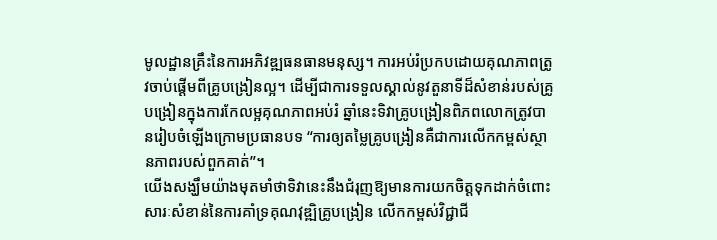មូលដ្ឋានគ្រឹះនៃការអភិវឌ្ឍធនធានមនុស្ស។ ការអប់រំប្រកបដោយគុណភាពត្រូវចាប់ផ្តើមពីគ្រូបង្រៀនល្អ។ ដើម្បីជាការទទួលស្គាល់នូវតួនាទីដ៏សំខាន់របស់គ្រូបង្រៀនក្នុងការកែលម្អគុណភាពអប់រំ ឆ្នាំនេះទិវាគ្រូបង្រៀនពិភពលោកត្រូវបានរៀបចំឡើងក្រោមប្រធានបទ “ការឲ្យតម្លៃគ្រូបង្រៀនគឺជាការលើកកម្ពស់ស្ថានភាពរបស់ពួកគាត់”។
យើងសង្ឃឹមយ៉ាងមុតមាំថាទិវានេះនឹងជំរុញឱ្យមានការយកចិត្តទុកដាក់ចំពោះសារៈសំខាន់នៃការគាំទ្រគុណវុឌ្ឍិគ្រូបង្រៀន លើកកម្ពស់វិជ្ជាជី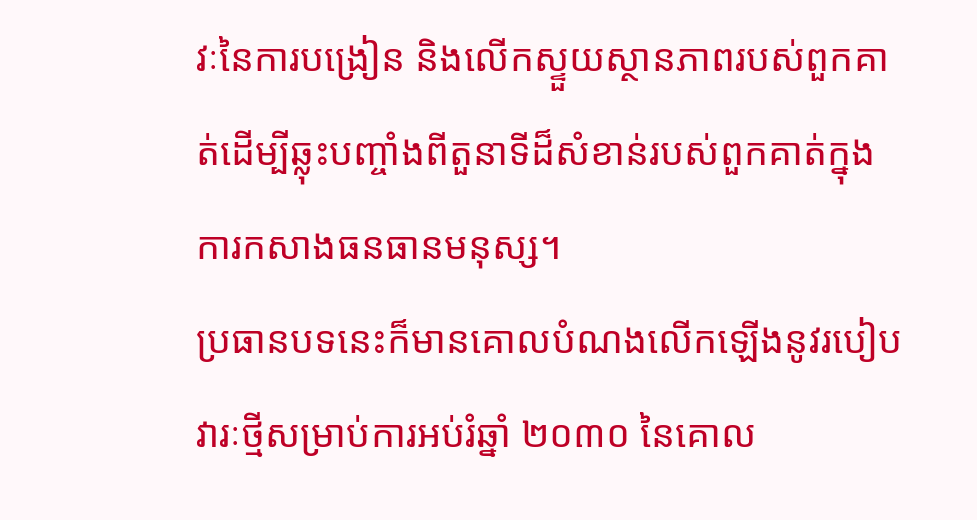វៈនៃការបង្រៀន និងលើកស្ទួយស្ថានភាពរបស់ពួកគាត់ដើម្បីឆ្លុះបញ្ចាំងពីតួនាទីដ៏សំខាន់របស់ពួកគាត់ក្នុងការកសាងធនធានមនុស្ស។
ប្រធានបទនេះក៏មានគោលបំណងលើកឡើងនូវរបៀបវារៈថ្មីសម្រាប់ការអប់រំឆ្នាំ ២០៣០ នៃគោល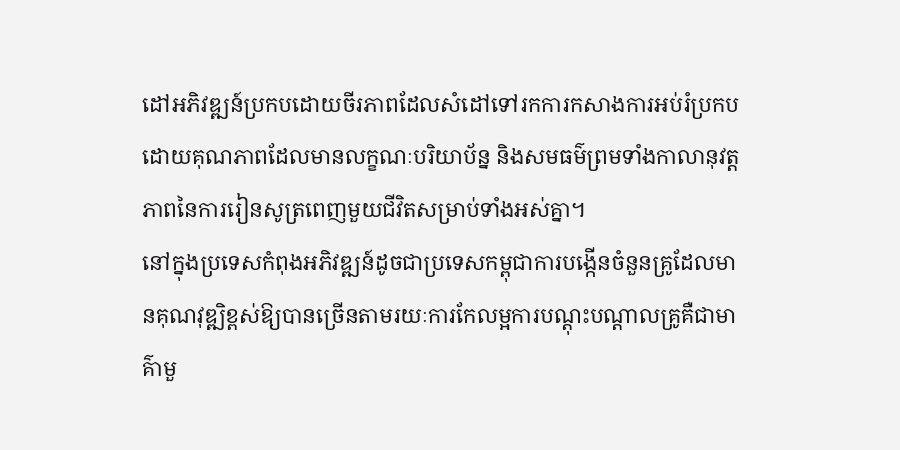ដៅអភិវឌ្ឍន៍ប្រកបដោយចីរភាពដែលសំដៅទៅរកការកសាងការអប់រំប្រកបដោយគុណភាពដែលមានលក្ខណៈបរិយាប័ន្ន និងសមធម៌ព្រមទាំងកាលានុវត្តភាពនៃការរៀនសូត្រពេញមួយជីវិតសម្រាប់ទាំងអស់គ្នា។
នៅក្នុងប្រទេសកំពុងអភិវឌ្ឍន៍ដូចជាប្រទេសកម្ពុជាការបង្កើនចំនួនគ្រូដែលមានគុណវុឌ្ឍិខ្ពស់ឱ្យបានច្រើនតាមរយៈការកែលម្អការបណ្តុះបណ្តាលគ្រូគឺជាមាគ៌ាមួ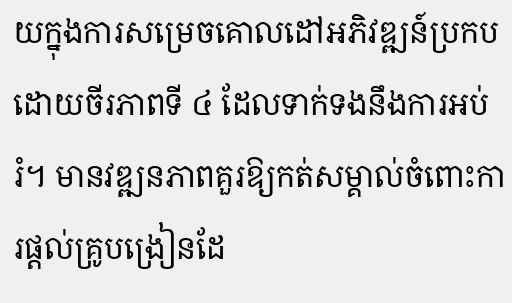យក្នុងការសម្រេចគោលដៅអភិវឌ្ឍន៍ប្រកបដោយចីរភាពទី ៤ ដែលទាក់ទងនឹងការអប់រំ។ មានវឌ្ឍនភាពគួរឱ្យកត់សម្គាល់ចំពោះការផ្តល់គ្រូបង្រៀនដែ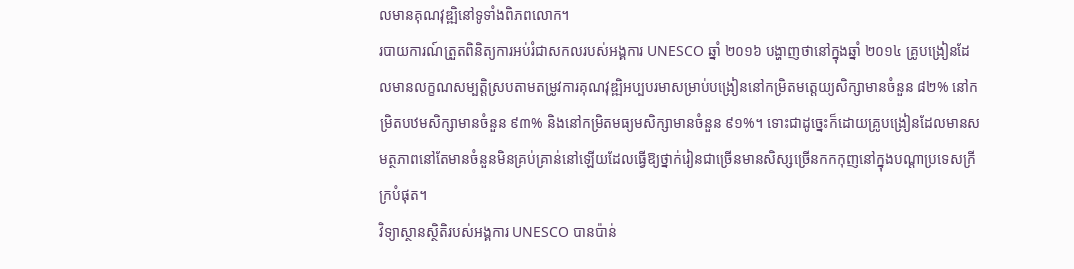លមានគុណវុឌ្ឍិនៅទូទាំងពិភពលោក។
របាយការណ៍ត្រួតពិនិត្យការអប់រំជាសកលរបស់អង្គការ UNESCO ឆ្នាំ ២០១៦ បង្ហាញថានៅក្នុងឆ្នាំ ២០១៤ គ្រូបង្រៀនដែលមានលក្ខណសម្បត្តិស្របតាមតម្រូវការគុណវុឌ្ឍិអប្បបរមាសម្រាប់បង្រៀននៅកម្រិតមត្តេយ្យសិក្សាមានចំនួន ៨២% នៅកម្រិតបឋមសិក្សាមានចំនួន ៩៣% និងនៅកម្រិតមធ្យមសិក្សាមានចំនួន ៩១%។ ទោះជាដូច្នេះក៏ដោយគ្រូបង្រៀនដែលមានសមត្ថភាពនៅតែមានចំនួនមិនគ្រប់គ្រាន់នៅឡើយដែលធ្វើឱ្យថ្នាក់រៀនជាច្រើនមានសិស្សច្រើនកកកុញនៅក្នុងបណ្តាប្រទេសក្រីក្របំផុត។
វិទ្យាស្ថានស្ថិតិរបស់អង្គការ UNESCO បានប៉ាន់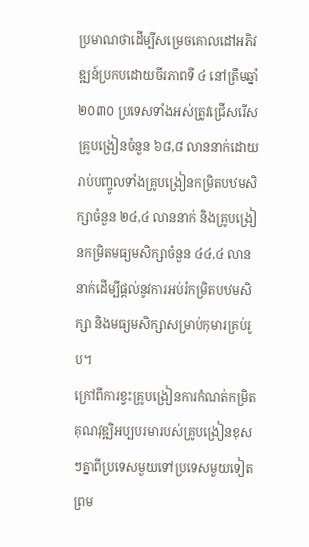ប្រមាណថាដើម្បីសម្រេចគោលដៅអភិវឌ្ឍន៍ប្រកបដោយចីរភាពទី ៤ នៅត្រឹមឆ្នាំ ២០៣០ ប្រទេសទាំងអស់ត្រូវជ្រើសរើសគ្រូបង្រៀនចំនួន ៦៨,៨ លាននាក់ដោយរាប់បញ្ចូលទាំងគ្រូបង្រៀនកម្រិតបឋមសិក្សាចំនួន ២៤,៤ លាននាក់ និងគ្រូបង្រៀនកម្រិតមធ្យមសិក្សាចំនួន ៤៤,៤ លាននាក់ដើម្បីផ្តល់នូវការអប់រំកម្រិតបឋមសិក្សា និងមធ្យមសិក្សាសម្រាប់កុមារគ្រប់រូប។
ក្រៅពីការខ្វះគ្រូបង្រៀនការកំណត់កម្រិតគុណវុឌ្ឍិអប្បបរមារបស់គ្រូបង្រៀនខុសៗគ្នាពីប្រទេសមួយទៅប្រទេសមួយទៀតព្រម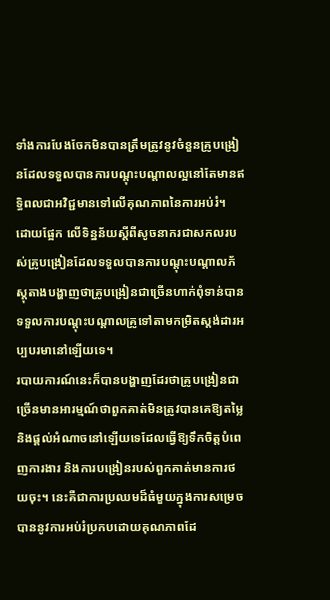ទាំងការបែងចែកមិនបានត្រឹមត្រូវនូវចំនួនគ្រូបង្រៀនដែលទទួលបានការបណ្តុះបណ្តាលល្អនៅតែមានឥទ្ធិពលជាអវិជ្ជមានទៅលើគុណភាពនៃការអប់រំ។
ដោយផ្អែក លើទិន្នន័យស្តីពីសូចនាករជាសកលរបស់គ្រូបង្រៀនដែលទទួលបានការបណ្តុះបណ្តាលភ័ស្តុតាងបង្ហាញថាគ្រូបង្រៀនជាច្រើនហាក់ពុំទាន់បានទទួលការបណ្តុះបណ្តាលគ្រូទៅតាមកម្រិតស្តង់ដារអប្បបរមានៅឡើយទេ។
របាយការណ៍នេះក៏បានបង្ហាញដែរថាគ្រូបង្រៀនជាច្រើនមានអារម្មណ៍ថាពួកគាត់មិនត្រូវបានគេឱ្យតម្លៃ និងផ្តល់អំណាចនៅឡើយទេដែលធ្វើឱ្យទឹកចិត្តបំពេញការងារ និងការបង្រៀនរបស់ពួកគាត់មានការថយចុះ។ នេះគឺជាការប្រឈមដ៏ធំមួយក្នុងការសម្រេចបាននូវការអប់រំប្រកបដោយគុណភាពដែ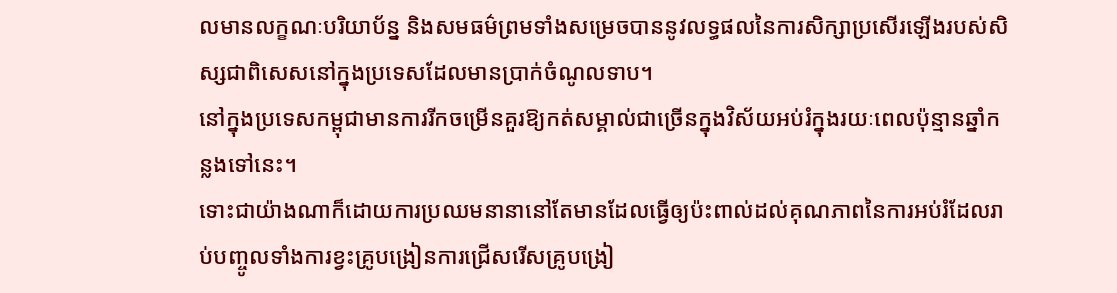លមានលក្ខណៈបរិយាប័ន្ន និងសមធម៌ព្រមទាំងសម្រេចបាននូវលទ្ធផលនៃការសិក្សាប្រសើរឡើងរបស់សិស្សជាពិសេសនៅក្នុងប្រទេសដែលមានប្រាក់ចំណូលទាប។
នៅក្នុងប្រទេសកម្ពុជាមានការរីកចម្រើនគួរឱ្យកត់សម្គាល់ជាច្រើនក្នុងវិស័យអប់រំក្នុងរយៈពេលប៉ុន្មានឆ្នាំកន្លងទៅនេះ។
ទោះជាយ៉ាងណាក៏ដោយការប្រឈមនានានៅតែមានដែលធ្វើឲ្យប៉ះពាល់ដល់គុណភាពនៃការអប់រំដែលរាប់បញ្ចូលទាំងការខ្វះគ្រូបង្រៀនការជ្រើសរើសគ្រូបង្រៀ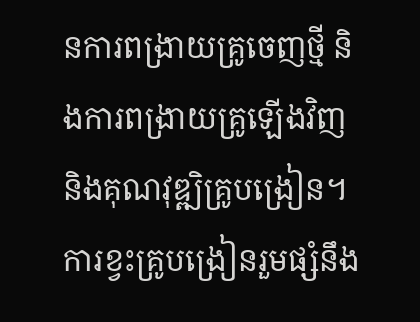នការពង្រាយគ្រូចេញថ្មី និងការពង្រាយគ្រូឡើងវិញ និងគុណវុឌ្ឍិគ្រូបង្រៀន។
ការខ្វះគ្រូបង្រៀនរួមផ្សំនឹង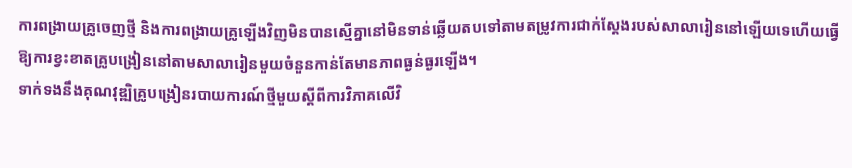ការពង្រាយគ្រូចេញថ្មី និងការពង្រាយគ្រូឡើងវិញមិនបានស្មើគ្នានៅមិនទាន់ឆ្លើយតបទៅតាមតម្រូវការជាក់ស្តែងរបស់សាលារៀននៅឡើយទេហើយធ្វើឱ្យការខ្វះខាតគ្រូបង្រៀននៅតាមសាលារៀនមួយចំនួនកាន់តែមានភាពធ្ងន់ធ្ងរឡើង។
ទាក់ទងនឹងគុណវុឌ្ឍិគ្រូបង្រៀនរបាយការណ៍ថ្មីមួយស្តីពីការវិភាគលើវិ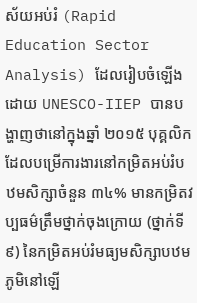ស័យអប់រំ (Rapid Education Sector Analysis) ដែលរៀបចំឡើងដោយ UNESCO-IIEP បានបង្ហាញថានៅក្នុងឆ្នាំ ២០១៥ បុគ្គលិកដែលបម្រើការងារនៅកម្រិតអប់រំបឋមសិក្សាចំនួន ៣៤% មានកម្រិតវប្បធម៌ត្រឹមថ្នាក់ចុងក្រោយ (ថ្នាក់ទី ៩) នៃកម្រិតអប់រំមធ្យមសិក្សាបឋមភូមិនៅឡើ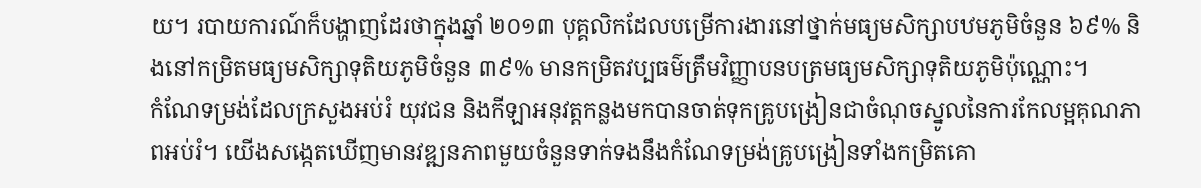យ។ របាយការណ៍ក៏បង្ហាញដែរថាក្នុងឆ្នាំ ២០១៣ បុគ្គលិកដែលបម្រើការងារនៅថ្នាក់មធ្យមសិក្សាបឋមភូមិចំនួន ៦៩% និងនៅកម្រិតមធ្យមសិក្សាទុតិយភូមិចំនួន ៣៩% មានកម្រិតវប្បធម៌ត្រឹមវិញ្ញាបនបត្រមធ្យមសិក្សាទុតិយភូមិប៉ុណ្ណោះ។
កំណែទម្រង់ដែលក្រសួងអប់រំ យុវជន និងកីឡាអនុវត្តកន្លងមកបានចាត់ទុកគ្រូបង្រៀនជាចំណុចស្នូលនៃការកែលម្អគុណភាពអប់រំ។ យើងសង្កេតឃើញមានវឌ្ឍនភាពមួយចំនួនទាក់ទងនឹងកំណែទម្រង់គ្រូបង្រៀនទាំងកម្រិតគោ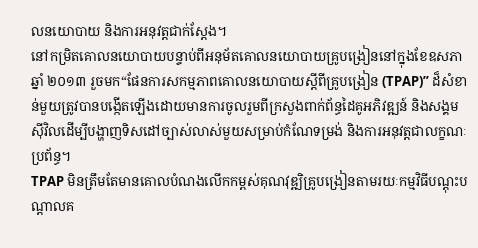លនយោបាយ និងការអនុវត្តជាក់ស្តែង។
នៅកម្រិតគោលនយោបាយបន្ទាប់ពីអនុម័តគោលនយោបាយគ្រូបង្រៀននៅក្នុងខែឧសភាឆ្នាំ ២០១៣ រួចមក“ផែនការសកម្មភាពគោលនយោបាយស្តីពីគ្រូបង្រៀន (TPAP)” ដ៏សំខាន់មួយត្រូវបានបង្កើតឡើងដោយមានការចូលរួមពីក្រសួងពាក់ព័ន្ធដៃគូអភិវឌ្ឍន៍ និងសង្គមស៊ីវិលដើម្បីបង្ហាញទិសដៅច្បាស់លាស់មួយសម្រាប់កំណែទម្រង់ និងការអនុវត្តជាលក្ខណៈប្រព័ន្ធ។
TPAP មិនត្រឹមតែមានគោលបំណងលើកកម្ពស់គុណវុឌ្ឍិគ្រូបង្រៀនតាមរយៈកម្មវិធីបណ្តុះបណ្តាលគ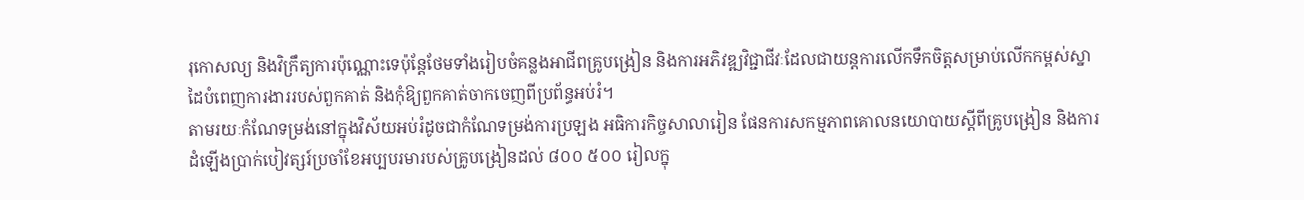រុកោសល្យ និងវិក្រឹត្យការប៉ុណ្ណោះទេប៉ុន្តែថែមទាំងរៀបចំគន្លងអាជីពគ្រូបង្រៀន និងការអភិវឌ្ឍវិជ្ជាជីវៈដែលជាយន្តការលើកទឹកចិត្តសម្រាប់លើកកម្ពស់ស្នាដៃបំពេញការងាររបស់ពួកគាត់ និងកុំឱ្យពួកគាត់ចាកចេញពីប្រព័ន្ធអប់រំ។
តាមរយៈកំណែទម្រង់នៅក្នុងវិស័យអប់រំដូចជាកំណែទម្រង់ការប្រឡង អធិការកិច្ចសាលារៀន ផែនការសកម្មភាពគោលនយោបាយស្តីពីគ្រូបង្រៀន និងការដំឡើងប្រាក់បៀវត្សរ៍ប្រចាំខែអប្បបរមារបស់គ្រូបង្រៀនដល់ ៨០០ ៥០០ រៀលក្នុ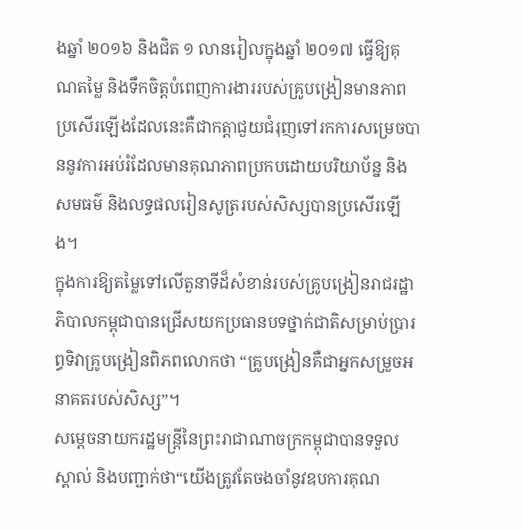ងឆ្នាំ ២០១៦ និងជិត ១ លានរៀលក្នុងឆ្នាំ ២០១៧ ធ្វើឱ្យគុណតម្លៃ និងទឹកចិត្តបំពេញការងាររបស់គ្រូបង្រៀនមានភាពប្រសើរឡើងដែលនេះគឺជាកត្តាជួយជំរុញទៅរកការសម្រេចបាននូវការអប់រំដែលមានគុណភាពប្រកបដោយបរិយាប័ន្ន និងសមធម៌ និងលទ្ធផលរៀនសូត្ររបស់សិស្សបានប្រសើរឡើង។
ក្នុងការឱ្យតម្លៃទៅលើតួនាទីដ៏សំខាន់របស់គ្រូបង្រៀនរាជរដ្ឋាភិបាលកម្ពុជាបានជ្រើសយកប្រធានបទថ្នាក់ជាតិសម្រាប់ប្រារព្ធទិវាគ្រូបង្រៀនពិភពលោកថា “គ្រូបង្រៀនគឺជាអ្នកសម្រួចអនាគតរបស់សិស្ស”។
សម្តេចនាយករដ្ឋមន្ត្រីនៃព្រះរាជាណាចក្រកម្ពុជាបានទទួលស្គាល់ និងបញ្ជាក់ថា“យើងត្រូវតែចងចាំនូវឧបការគុណ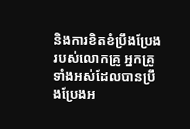និងការខិតខំប្រឹងប្រែងរបស់លោកគ្រូ អ្នកគ្រូទាំងអស់ដែលបានប្រឹងប្រែងអ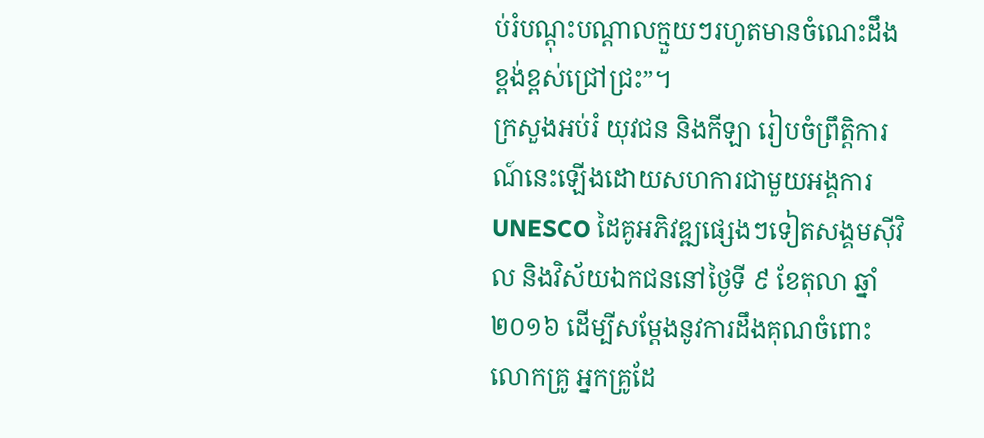ប់រំបណ្តុះបណ្តាលក្មួយៗរហូតមានចំណេះដឹងខ្ពង់ខ្ពស់ជ្រៅជ្រះ”។
ក្រសួងអប់រំ យុវជន និងកីឡា រៀបចំព្រឹត្តិការណ៍នេះឡើងដោយសហការជាមួយអង្គការ UNESCO ដៃគូអភិវឌ្ឍផ្សេងៗទៀតសង្គមស៊ីវិល និងវិស័យឯកជននៅថ្ងៃទី ៩ ខែតុលា ឆ្នាំ ២០១៦ ដើម្បីសម្តែងនូវការដឹងគុណចំពោះលោកគ្រូ អ្នកគ្រូដែ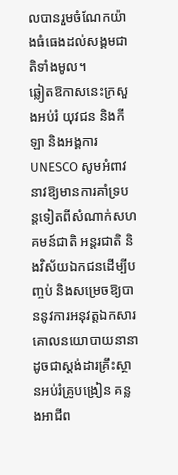លបានរួមចំណែកយ៉ាងធំធេងដល់សង្គមជាតិទាំងមូល។
ឆ្លៀតឱកាសនេះក្រសួងអប់រំ យុវជន និងកីឡា និងអង្គការ UNESCO សូមអំពាវនាវឱ្យមានការគាំទ្របន្តទៀតពីសំណាក់សហគមន៍ជាតិ អន្តរជាតិ និងវិស័យឯកជនដើម្បីបញ្ចប់ និងសម្រេចឱ្យបាននូវការអនុវត្តឯកសារគោលនយោបាយនានាដូចជាស្តង់ដារគ្រឹះស្ថានអប់រំគ្រូបង្រៀន គន្លងអាជីព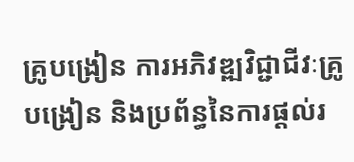គ្រូបង្រៀន ការអភិវឌ្ឍវិជ្ជាជីវៈគ្រូបង្រៀន និងប្រព័ន្ធនៃការផ្តល់រ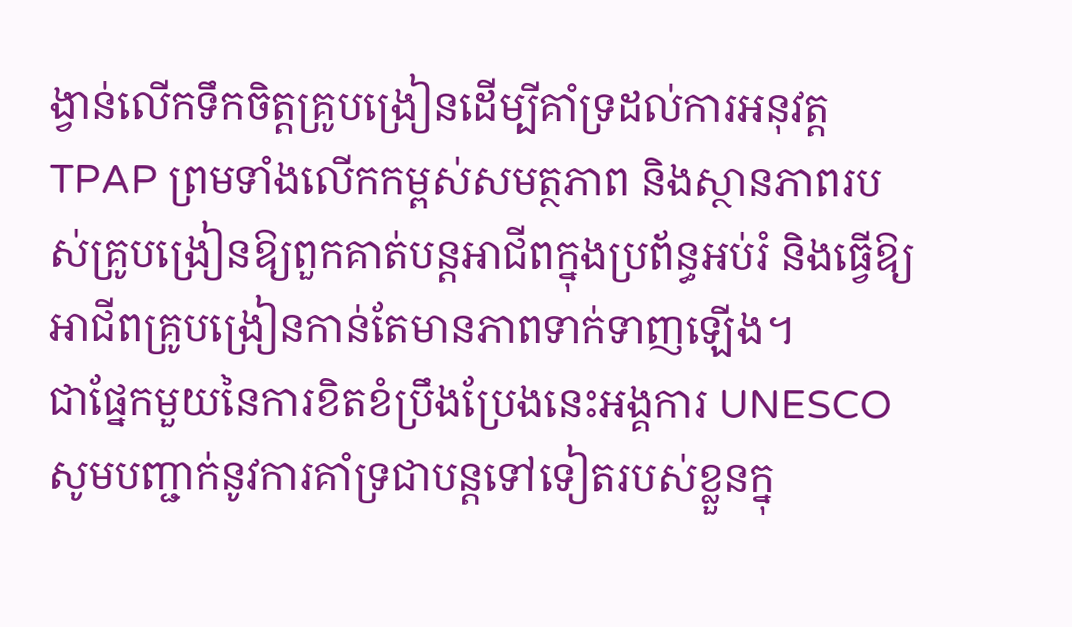ង្វាន់លើកទឹកចិត្តគ្រូបង្រៀនដើម្បីគាំទ្រដល់ការអនុវត្ត TPAP ព្រមទាំងលើកកម្ពស់សមត្ថភាព និងស្ថានភាពរបស់គ្រូបង្រៀនឱ្យពួកគាត់បន្តអាជីពក្នុងប្រព័ន្ធអប់រំ និងធ្វើឱ្យអាជីពគ្រូបង្រៀនកាន់តែមានភាពទាក់ទាញឡើង។
ជាផ្នែកមួយនៃការខិតខំប្រឹងប្រែងនេះអង្គការ UNESCO សូមបញ្ជាក់នូវការគាំទ្រជាបន្តទៅទៀតរបស់ខ្លួនក្នុ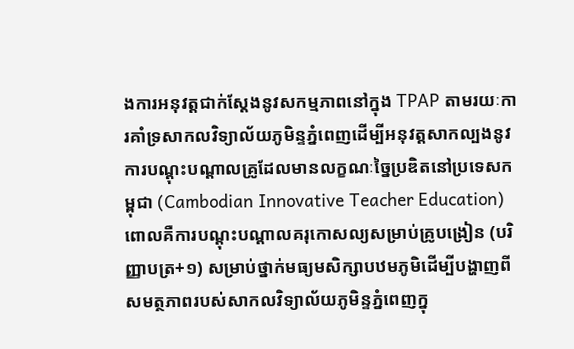ងការអនុវត្តជាក់ស្តែងនូវសកម្មភាពនៅក្នុង TPAP តាមរយៈការគាំទ្រសាកលវិទ្យាល័យភូមិន្ទភ្នំពេញដើម្បីអនុវត្តសាកល្បងនូវការបណ្តុះបណ្តាលគ្រូដែលមានលក្ខណៈច្នៃប្រឌិតនៅប្រទេសកម្ពុជា (Cambodian Innovative Teacher Education) ពោលគឺការបណ្តុះបណ្តាលគរុកោសល្យសម្រាប់គ្រូបង្រៀន (បរិញ្ញាបត្រ+១) សម្រាប់ថ្នាក់មធ្យមសិក្សាបឋមភូមិដើម្បីបង្ហាញពីសមត្ថភាពរបស់សាកលវិទ្យាល័យភូមិន្ទភ្នំពេញក្នុ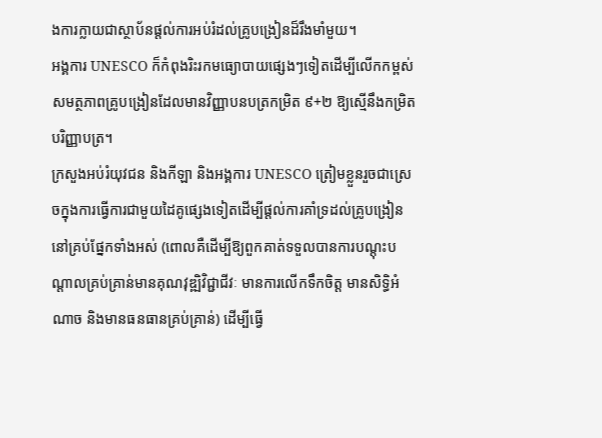ងការក្លាយជាស្ថាប័នផ្តល់ការអប់រំដល់គ្រូបង្រៀនដ៏រឹងមាំមួយ។
អង្គការ UNESCO ក៏កំពុងរិះរកមធ្យោបាយផ្សេងៗទៀតដើម្បីលើកកម្ពស់សមត្ថភាពគ្រូបង្រៀនដែលមានវិញ្ញាបនបត្រកម្រិត ៩+២ ឱ្យស្មើនឹងកម្រិតបរិញ្ញាបត្រ។
ក្រសួងអប់រំយុវជន និងកីឡា និងអង្គការ UNESCO ត្រៀមខ្លួនរួចជាស្រេចក្នុងការធ្វើការជាមួយដៃគូផ្សេងទៀតដើម្បីផ្តល់ការគាំទ្រដល់គ្រូបង្រៀននៅគ្រប់ផ្នែកទាំងអស់ (ពោលគឺដើម្បីឱ្យពួកគាត់ទទួលបានការបណ្តុះបណ្តាលគ្រប់គ្រាន់មានគុណវុឌ្ឍិវិជ្ជាជីវៈ មានការលើកទឹកចិត្ត មានសិទ្ធិអំណាច និងមានធនធានគ្រប់គ្រាន់) ដើម្បីធ្វើ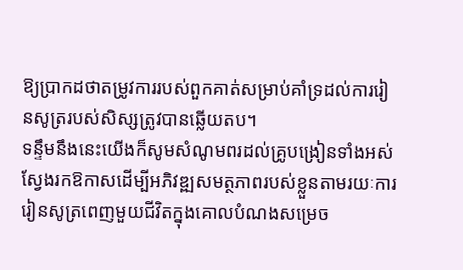ឱ្យប្រាកដថាតម្រូវការរបស់ពួកគាត់សម្រាប់គាំទ្រដល់ការរៀនសូត្ររបស់សិស្សត្រូវបានឆ្លើយតប។
ទន្ទឹមនឹងនេះយើងក៏សូមសំណូមពរដល់គ្រូបង្រៀនទាំងអស់ស្វែងរកឱកាសដើម្បីអភិវឌ្ឍសមត្ថភាពរបស់ខ្លួនតាមរយៈការរៀនសូត្រពេញមួយជីវិតក្នុងគោលបំណងសម្រេច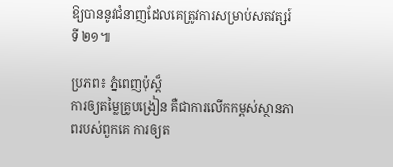ឱ្យបាននូវជំនាញដែលគេត្រូវការសម្រាប់សតវត្សរ៍ទី ២១៕

ប្រភព៖ ភ្នំពេញប៉ុស្ត៏
ការឲ្យតម្លៃគ្រូបង្រៀន គឺជាការលើកកម្ពស់ស្ថានភាពរបស់ពួកគេ ការឲ្យត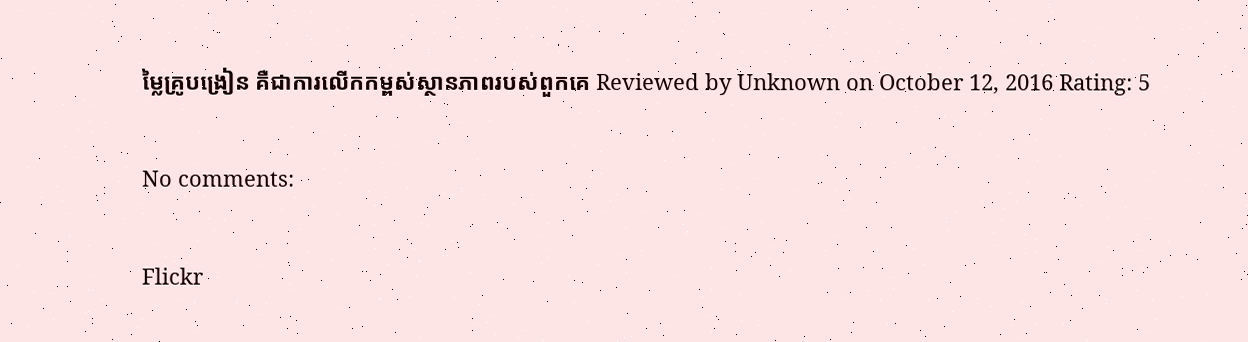ម្លៃគ្រូបង្រៀន គឺជាការលើកកម្ពស់ស្ថានភាពរបស់ពួកគេ Reviewed by Unknown on October 12, 2016 Rating: 5

No comments:

Flickr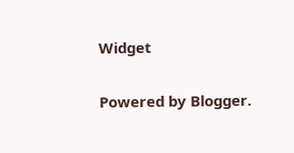Widget

Powered by Blogger.